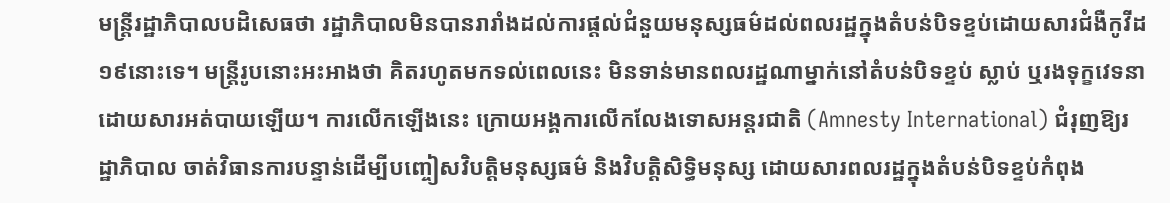មន្ត្រីរដ្ឋាភិបាលបដិសេធថា រដ្ឋាភិបាលមិនបានរារាំងដល់ការផ្តល់ជំនួយមនុស្សធម៌ដល់ពលរដ្ឋក្នុងតំបន់បិទខ្ទប់ដោយសារជំងឺកូវីដ១៩នោះទេ។ មន្ត្រីរូបនោះអះអាងថា គិតរហូតមកទល់ពេលនេះ មិនទាន់មានពលរដ្ឋណាម្នាក់នៅតំបន់បិទខ្ទប់ ស្លាប់ ឬរងទុក្ខវេទនាដោយសារអត់បាយឡើយ។ ការលើកឡើងនេះ ក្រោយអង្គការលើកលែងទោសអន្តរជាតិ (Amnesty International) ជំរុញឱ្យរដ្ឋាភិបាល ចាត់វិធានការបន្ទាន់ដើម្បីបញ្ចៀសវិបត្តិមនុស្សធម៌ និងវិបត្តិសិទ្ធិមនុស្ស ដោយសារពលរដ្ឋក្នុងតំបន់បិទខ្ទប់កំពុង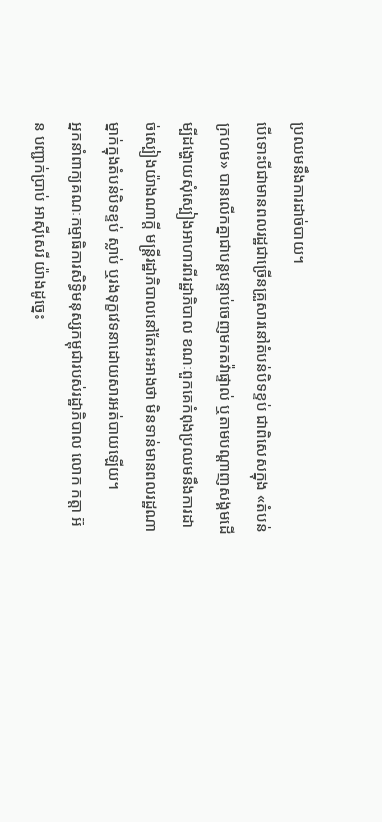ប្រឈមនឹងការដាច់បាយ។
បើទោះបីជាមានពលរដ្ឋជាច្រើនគ្រួសារនៅតំបន់បិទខ្ទប់ ជាពិសេសក្នុង «តំបន់ក្រហម» បានលើកគ្នាជាបន្តបន្ទាប់ចេញមកតវ៉ាផ្ទាល់ ឬតាមបណ្ដាញសង្គមដើម្បីដង្ហោយសុំស្បៀងអាហារពីរដ្ឋាភិបាល ខណៈពួកគេកំពុងប្រឈមនឹងការដាច់ស្បៀងយ៉ាងណាក្តី មន្ត្រីរដ្ឋាភិបាលនៅតែអះអាងថា មិនទាន់មានពលរដ្ឋណាម្នាក់ក្នុងតំបន់បិទខ្ទប់ ស្លាប់ ឬរងទុក្ខវេទនាដោយសារអត់បាយឡើយ។
អ្នកនាំពាក្យគណៈកម្មាធិការសិទ្ធិមនុស្សកម្ពុជារបស់រដ្ឋាភិបាល លោក កត្តា អ៊ន បញ្ជាក់ប្រាប់ អាស៊ីសេរី យ៉ាងដូច្នេះ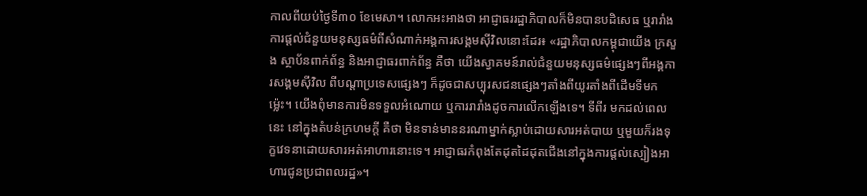កាលពីយប់ថ្ងៃទី៣០ ខែមេសា។ លោកអះអាងថា អាជ្ញាធររដ្ឋាភិបាលក៏មិនបានបដិសេធ ឬរារាំងការផ្តល់ជំនួយមនុស្សធម៌ពីសំណាក់អង្គការសង្គមស៊ីវិលនោះដែរ៖ «រដ្ឋាភិបាលកម្ពុជាយើង ក្រសួង ស្ថាប័នពាក់ព័ន្ធ និងអាជ្ញាធរពាក់ព័ន្ធ គឺថា យើងស្វាគមន៍រាល់ជំនួយមនុស្សធម៌ផ្សេងៗពីអង្គការសង្គមស៊ីវិល ពីបណ្តាប្រទេសផ្សេងៗ ក៏ដូចជាសប្បុរសជនផ្សេងៗតាំងពីយូរតាំងពីដើមទីមកម្ល៉េះ។ យើងពុំមានការមិនទទួលអំណោយ ឬការរារាំងដូចការលើកឡើងទេ។ ទីពីរ មកដល់ពេលនេះ នៅក្នុងតំបន់ក្រហមក្តី គឺថា មិនទាន់មាននរណាម្នាក់ស្លាប់ដោយសារអត់បាយ ឬមួយក៏រងទុក្ខវេទនាដោយសារអត់អាហារនោះទេ។ អាជ្ញាធរកំពុងតែដុតដៃដុតជើងនៅក្នុងការផ្តល់ស្បៀងអាហារជូនប្រជាពលរដ្ឋ»។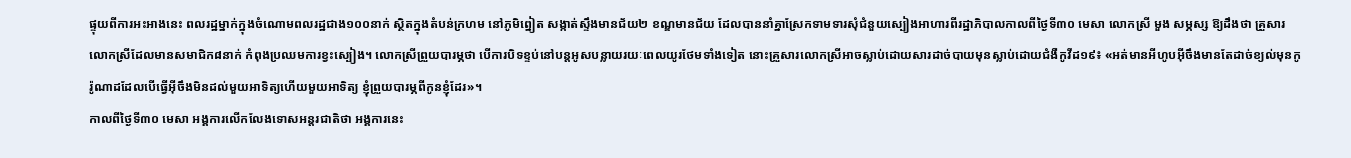ផ្ទុយពីការអះអាងនេះ ពលរដ្ឋម្នាក់ក្នុងចំណោមពលរដ្ឋជាង១០០នាក់ ស្ថិតក្នុងតំបន់ក្រហម នៅភូមិព្នៀត សង្កាត់ស្ទឹងមានជ័យ២ ខណ្ឌមានជ័យ ដែលបាននាំគ្នាស្រែកទាមទារសុំជំនួយស្បៀងអាហារពីរដ្ឋាភិបាលកាលពីថ្ងៃទី៣០ មេសា លោកស្រី មួង សម្ភស្ស ឱ្យដឹងថា គ្រួសារលោកស្រីដែលមានសមាជិក៨នាក់ កំពុងប្រឈមការខ្វះស្បៀង។ លោកស្រីព្រួយបារម្ភថា បើការបិទខ្ទប់នៅបន្តអូសបន្លាយរយៈពេលយូរថែមទាំងទៀត នោះគ្រួសារលោកស្រីអាចស្លាប់ដោយសារដាច់បាយមុនស្លាប់ដោយជំងឺកូវីដ១៩៖ «អត់មានអីហូបអ៊ីចឹងមានតែដាច់ខ្យល់មុនកូរ៉ូណាដដែលបើធ្វើអ៊ីចឹងមិនដល់មួយអាទិត្យហើយមួយអាទិត្យ ខ្ញុំព្រួយបារម្ភពីកូនខ្ញុំដែរ»។
កាលពីថ្ងៃទី៣០ មេសា អង្គការលើកលែងទោសអន្តរជាតិថា អង្គការនេះ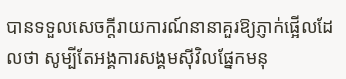បានទទួលសេចក្តីរាយការណ៍នានាគួរឱ្យភ្ញាក់ផ្អើលដែលថា សូម្បីតែអង្គការសង្គមស៊ីវិលផ្នែកមនុ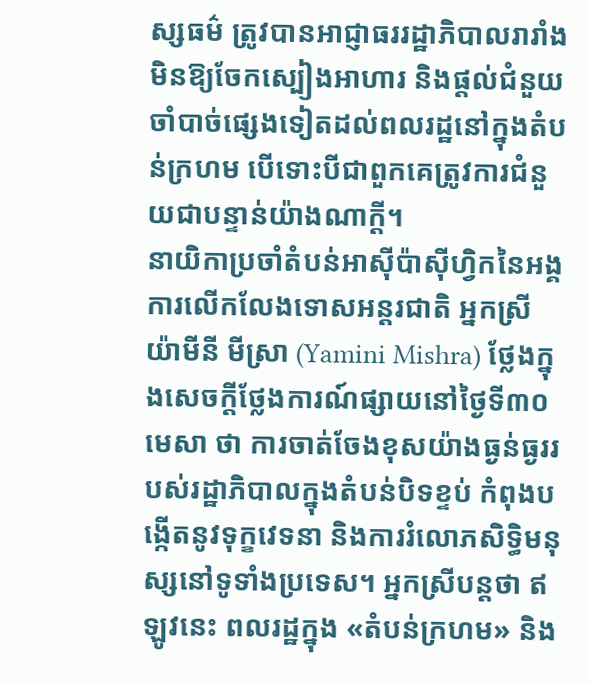ស្សធម៌ ត្រូវបានអាជ្ញាធររដ្ឋាភិបាលរារាំងមិនឱ្យចែកស្បៀងអាហារ និងផ្តល់ជំនួយចាំបាច់ផ្សេងទៀតដល់ពលរដ្ឋនៅក្នុងតំបន់ក្រហម បើទោះបីជាពួកគេត្រូវការជំនួយជាបន្ទាន់យ៉ាងណាក្តី។
នាយិកាប្រចាំតំបន់អាស៊ីប៉ាស៊ីហ្វិកនៃអង្គការលើកលែងទោសអន្តរជាតិ អ្នកស្រី យ៉ាមីនី មីស្រា (Yamini Mishra) ថ្លែងក្នុងសេចក្តីថ្លែងការណ៍ផ្សាយនៅថ្ងៃទី៣០ មេសា ថា ការចាត់ចែងខុសយ៉ាងធ្ងន់ធ្ងររបស់រដ្ឋាភិបាលក្នុងតំបន់បិទខ្ទប់ កំពុងបង្កើតនូវទុក្ខវេទនា និងការរំលោភសិទ្ធិមនុស្សនៅទូទាំងប្រទេស។ អ្នកស្រីបន្តថា ឥឡូវនេះ ពលរដ្ឋក្នុង «តំបន់ក្រហម» និង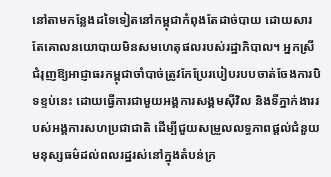នៅតាមកន្លែងដទៃទៀតនៅកម្ពុជាកំពុងតែដាច់បាយ ដោយសារតែគោលនយោបាយមិនសមហេតុផលរបស់រដ្ឋាភិបាល។ អ្នកស្រីជំរុញឱ្យអាជ្ញាធរកម្ពុជាចាំបាច់ត្រូវកែប្រែរបៀបរបបចាត់ចែងការបិទខ្ទប់នេះ ដោយធ្វើការជាមួយអង្គការសង្គមស៊ីវិល និងទីភ្នាក់ងាររបស់អង្គការសហប្រជាជាតិ ដើម្បីជួយសម្រួលលទ្ធភាពផ្តល់ជំនួយមនុស្សធម៌ដល់ពលរដ្ឋរស់នៅក្នុងតំបន់ក្រ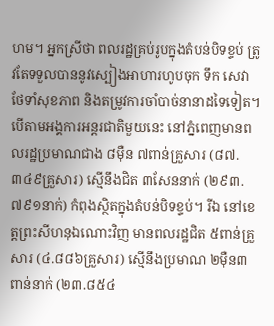ហម។ អ្នកស្រីថា ពលរដ្ឋគ្រប់រូបក្នុងតំបន់បិទខ្ទប់ ត្រូវតែទទួលបាននូវស្បៀងអាហារហូបចុក ទឹក សេវាថែទាំសុខភាព និងតម្រូវការចាំបាច់នានាដទៃទៀត។
បើតាមអង្គការអន្តរជាតិមួយនេះ នៅភ្នំពេញមានពលរដ្ឋប្រមាណជាង ៨ម៉ឺន ៧ពាន់គ្រួសារ (៨៧.៣៤៩គ្រួសារ) ស្មើនឹងជិត ៣សែននាក់ (២៩៣.៧៩១នាក់) កំពុងស្ថិតក្នុងតំបន់បិទខ្ទប់។ រីឯ នៅខេត្តព្រះសីហនុឯណោះវិញ មានពលរដ្ឋជិត ៥ពាន់គ្រួសារ (៤.៨៨៦គ្រួសារ) ស្មើនឹងប្រមាណ ២ម៉ឺន៣ពាន់នាក់ (២៣.៨៥៤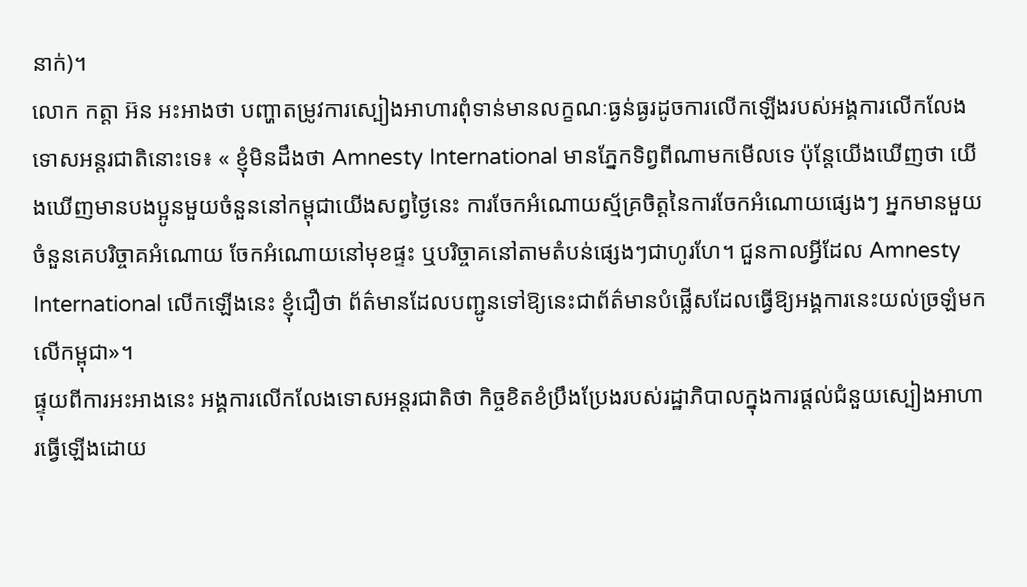នាក់)។
លោក កត្តា អ៊ន អះអាងថា បញ្ហាតម្រូវការស្បៀងអាហារពុំទាន់មានលក្ខណៈធ្ងន់ធ្ងរដូចការលើកឡើងរបស់អង្គការលើកលែងទោសអន្តរជាតិនោះទេ៖ « ខ្ញុំមិនដឹងថា Amnesty International មានភ្នែកទិព្វពីណាមកមើលទេ ប៉ុន្តែយើងឃើញថា យើងឃើញមានបងប្អូនមួយចំនួននៅកម្ពុជាយើងសព្វថ្ងៃនេះ ការចែកអំណោយស្ម័គ្រចិត្តនៃការចែកអំណោយផ្សេងៗ អ្នកមានមួយចំនួនគេបរិច្ចាគអំណោយ ចែកអំណោយនៅមុខផ្ទះ ឬបរិច្ចាគនៅតាមតំបន់ផ្សេងៗជាហូរហែ។ ជួនកាលអ្វីដែល Amnesty International លើកឡើងនេះ ខ្ញុំជឿថា ព័ត៌មានដែលបញ្ជូនទៅឱ្យនេះជាព័ត៌មានបំផ្លើសដែលធ្វើឱ្យអង្គការនេះយល់ច្រឡំមកលើកម្ពុជា»។
ផ្ទុយពីការអះអាងនេះ អង្គការលើកលែងទោសអន្តរជាតិថា កិច្ចខិតខំប្រឹងប្រែងរបស់រដ្ឋាភិបាលក្នុងការផ្តល់ជំនួយស្បៀងអាហារធ្វើឡើងដោយ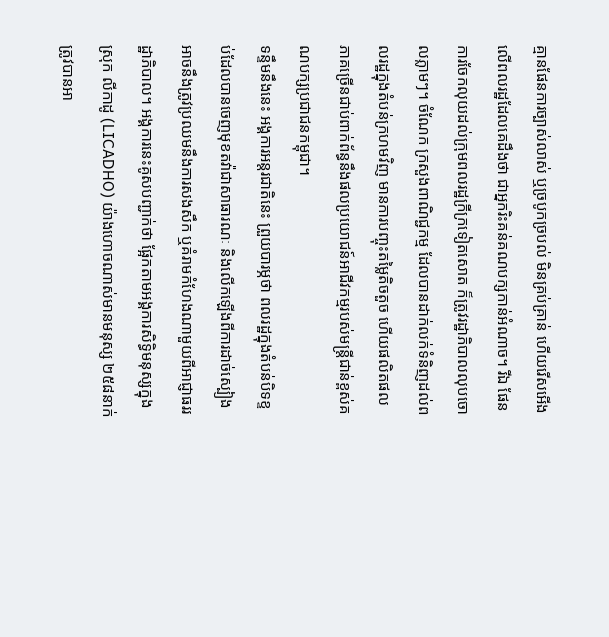គ្មានផែនការច្បាស់លាស់ ឬច្របូកច្របល់ មិនគ្រប់គ្រាន់ ហើយរើសអើងលើពលរដ្ឋដែលគេដឹងថា ជាអ្នករិះគន់គណបក្សកាន់អំណាច។ រីឯ ផែនការចែកលុយដល់ក្រុមពលរដ្ឋក្រីក្រទៀតសោត ក៏ត្រូវរដ្ឋាភិបាលលុបចោលភ្លាមៗ។ ចំណែក ក្រសួងពាណិជ្ជកម្ម ដែលបានដាក់លក់ទំនិញដល់ពលរដ្ឋក្នុងតំបន់ក្រហមវិញ មានការបញ្ចុះតម្លៃតិចតួច ហើយផលិតផលភាគច្រើនជាប់ពាក់ព័ន្ធនឹងផលប្រយោជន៍អាជីវកម្មរបស់មន្ត្រីជាន់ខ្ពស់គណបក្សប្រជាជនកម្ពុជា។
ទន្ទឹមនឹងនេះ អង្គការអន្តរជាតិនេះ ព្រួយបារម្ភថា ពលរដ្ឋក្នុងតំបន់បិទខ្ទប់ដែលបានចេញមុខតវ៉ាជាសាធារណៈ និងលើកឡើងពីការដាច់ស្បៀង អាចនឹងត្រូវប្រឈមនឹងការសងសឹក ឬគំរាមកំហែងណាមួយពីអាជ្ញាធររដ្ឋាភិបាល។ អង្គការនេះគូសបញ្ជាក់ថា ផ្អែកតាមអង្គការសិទ្ធិមនុស្សក្នុងស្រុក លីកាដូ (LICADHO) យ៉ាងហោចណាស់មានមនុស្ស ២៥៨នាក់ ត្រូវបានអា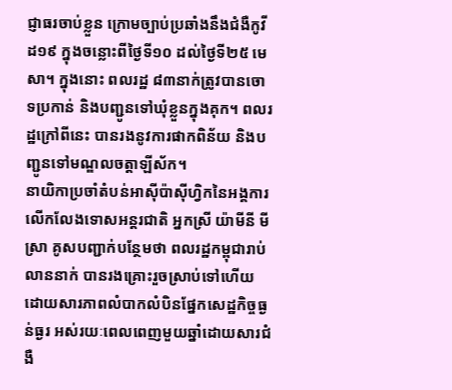ជ្ញាធរចាប់ខ្លួន ក្រោមច្បាប់ប្រឆាំងនឹងជំងឺកូវីដ១៩ ក្នុងចន្លោះពីថ្ងៃទី១០ ដល់ថ្ងៃទី២៥ មេសា។ ក្នុងនោះ ពលរដ្ឋ ៨៣នាក់ត្រូវបានចោទប្រកាន់ និងបញ្ជូនទៅឃុំខ្លួនក្នុងគុក។ ពលរដ្ឋក្រៅពីនេះ បានរងនូវការផាកពិន័យ និងបញ្ជូនទៅមណ្ឌលចត្តាឡីស័ក។
នាយិកាប្រចាំតំបន់អាស៊ីប៉ាស៊ីហ្វិកនៃអង្គការលើកលែងទោសអន្តរជាតិ អ្នកស្រី យ៉ាមីនី មីស្រា គូសបញ្ជាក់បន្ថែមថា ពលរដ្ឋកម្ពុជារាប់លាននាក់ បានរងគ្រោះរួចស្រាប់ទៅហើយដោយសារភាពលំបាកលំបិនផ្នែកសេដ្ឋកិច្ចធ្ងន់ធ្ងរ អស់រយៈពេលពេញមួយឆ្នាំដោយសារជំងឺ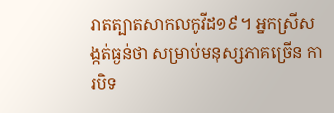រាតត្បាតសាកលកូវីដ១៩។ អ្នកស្រីសង្កត់ធ្ងន់ថា សម្រាប់មនុស្សភាគច្រើន ការបិទ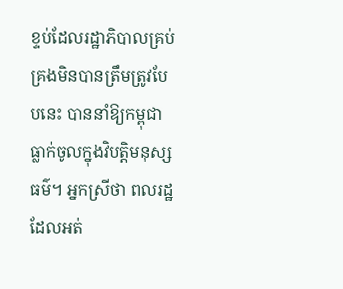ខ្ទប់ដែលរដ្ឋាភិបាលគ្រប់គ្រងមិនបានត្រឹមត្រូវបែបនេះ បាននាំឱ្យកម្ពុជាធ្លាក់ចូលក្នុងវិបត្តិមនុស្សធម៌។ អ្នកស្រីថា ពលរដ្ឋដែលអត់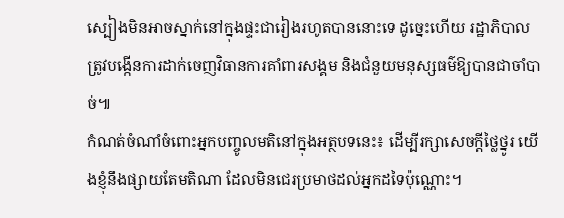ស្បៀងមិនអាចស្នាក់នៅក្នុងផ្ទះជារៀងរហូតបាននោះទេ ដូច្នេះហើយ រដ្ឋាភិបាលត្រូវបង្កើនការដាក់ចេញវិធានការគាំពារសង្គម និងជំនួយមនុស្សធម៌ឱ្យបានជាចាំបាច់៕
កំណត់ចំណាំចំពោះអ្នកបញ្ចូលមតិនៅក្នុងអត្ថបទនេះ៖ ដើម្បីរក្សាសេចក្ដីថ្លៃថ្នូរ យើងខ្ញុំនឹងផ្សាយតែមតិណា ដែលមិនជេរប្រមាថដល់អ្នកដទៃប៉ុណ្ណោះ។